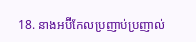18. នាងអប៊ីកែលប្រញាប់ប្រញាល់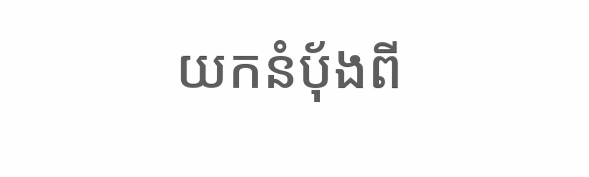យកនំប៉័ងពី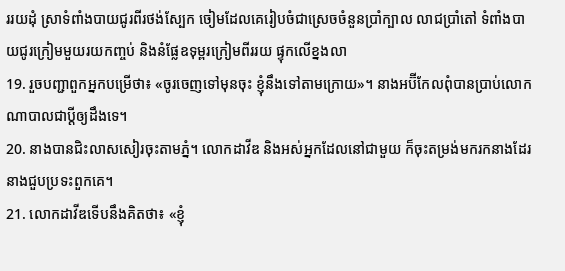ររយដុំ ស្រាទំពាំងបាយជូរពីរថង់ស្បែក ចៀមដែលគេរៀបចំជាស្រេចចំនួនប្រាំក្បាល លាជប្រាំតៅ ទំពាំងបាយជូរក្រៀមមួយរយកញ្ចប់ និងនំផ្លែឧទុម្ពរក្រៀមពីររយ ផ្ទុកលើខ្នងលា
19. រួចបញ្ជាពួកអ្នកបម្រើថា៖ «ចូរចេញទៅមុនចុះ ខ្ញុំនឹងទៅតាមក្រោយ»។ នាងអប៊ីកែលពុំបានប្រាប់លោកណាបាលជាប្ដីឲ្យដឹងទេ។
20. នាងបានជិះលាសសៀរចុះតាមភ្នំ។ លោកដាវីឌ និងអស់អ្នកដែលនៅជាមួយ ក៏ចុះតម្រង់មករកនាងដែរ នាងជួបប្រទះពួកគេ។
21. លោកដាវីឌទើបនឹងគិតថា៖ «ខ្ញុំ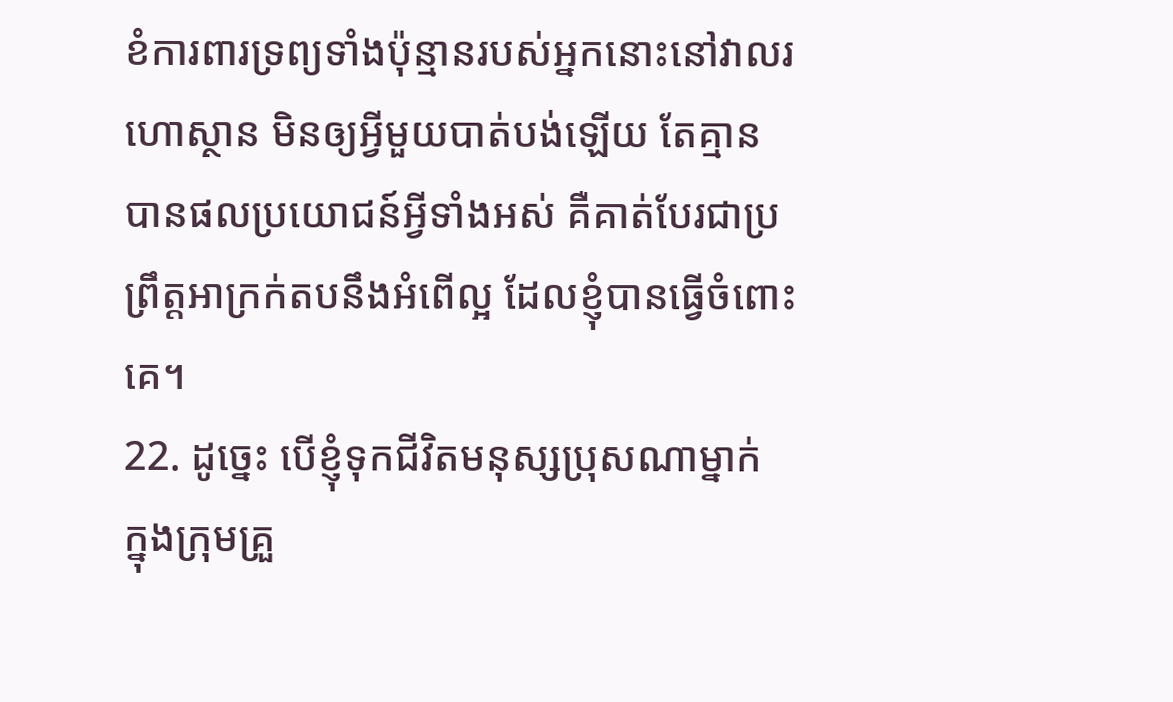ខំការពារទ្រព្យទាំងប៉ុន្មានរបស់អ្នកនោះនៅវាលរហោស្ថាន មិនឲ្យអ្វីមួយបាត់បង់ឡើយ តែគ្មានបានផលប្រយោជន៍អ្វីទាំងអស់ គឺគាត់បែរជាប្រព្រឹត្តអាក្រក់តបនឹងអំពើល្អ ដែលខ្ញុំបានធ្វើចំពោះគេ។
22. ដូច្នេះ បើខ្ញុំទុកជីវិតមនុស្សប្រុសណាម្នាក់ ក្នុងក្រុមគ្រួ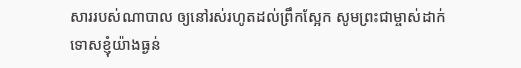សាររបស់ណាបាល ឲ្យនៅរស់រហូតដល់ព្រឹកស្អែក សូមព្រះជាម្ចាស់ដាក់ទោសខ្ញុំយ៉ាងធ្ងន់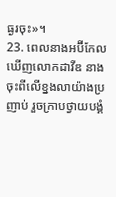ធ្ងរចុះ»។
23. ពេលនាងអប៊ីកែលឃើញលោកដាវីឌ នាងចុះពីលើខ្នងលាយ៉ាងប្រញាប់ រួចក្រាបថ្វាយបង្គំ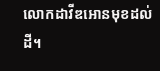លោកដាវីឌអោនមុខដល់ដី។